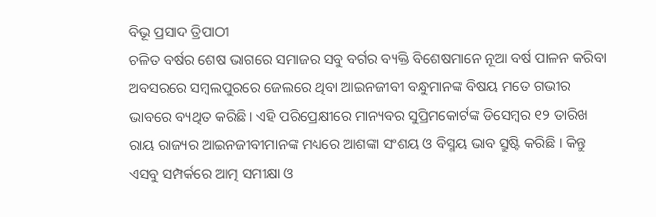ବିଭୂ ପ୍ରସାଦ ତ୍ରିପାଠୀ
ଚଳିତ ବର୍ଷର ଶେଷ ଭାଗରେ ସମାଜର ସବୁ ବର୍ଗର ବ୍ୟକ୍ତି ବିଶେଷମାନେ ନୂଆ ବର୍ଷ ପାଳନ କରିବା ଅବସରରେ ସମ୍ବଲପୁରରେ ଜେଲରେ ଥିବା ଆଇନଜୀବୀ ବନ୍ଧୁମାନଙ୍କ ବିଷୟ ମତେ ଗଭୀର ଭାବରେ ବ୍ୟଥିତ କରିଛି। ଏହି ପରିପ୍ରେକ୍ଷୀରେ ମାନ୍ୟବର ସୁପ୍ରିମକୋର୍ଟଙ୍କ ଡିସେମ୍ବର ୧୨ ତାରିଖ ରାୟ ରାଜ୍ୟର ଆଇନଜୀବୀମାନଙ୍କ ମଧ୍ୟରେ ଆଶଙ୍କା ସଂଶୟ ଓ ବିସ୍ମୟ ଭାବ ସ୍ରୁଷ୍ଟି କରିଛି । କିନ୍ତୁ ଏସବୁ ସମ୍ପର୍କରେ ଆତ୍ମ ସମୀକ୍ଷା ଓ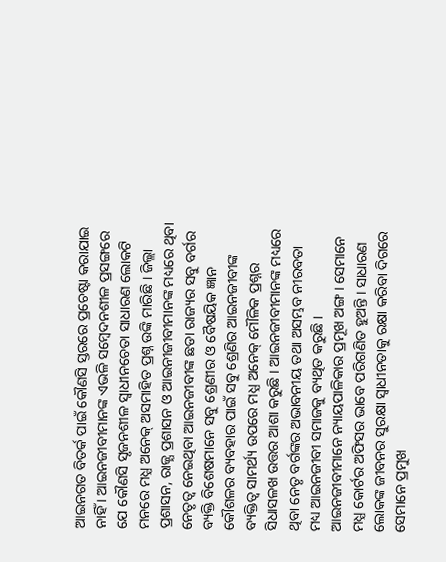ଆଇନଗତ ବିତର୍କ ପାଇଁ କୌଣସି ସ୍ତରରେ ପ୍ରଚେଷ୍ଟା କରାଯାଇ ନାହିଁ । ଆଇନଜୀବୀମାନଙ୍କ ଏଭଳି ସମ୍ବେଦନଶୀଳ ପ୍ରସଙ୍ଗରେ ଯେ କୌଣସି ସୃଜନଶୀଳ ସ୍ୱାଧୀନଚେତା ସାଧାରଣ ଲୋକଟି ମନରେ ମଧ୍ଯ ଅନେକ୍ ଅସମାହିତ ପ୍ରଶ୍ନ ଉଙ୍କି ମାରିଛି । ଜିଲ୍ଲା ପ୍ରଶାସନ, ରାଜ୍ଯ ପ୍ରଶାସନ ଓ ଆଇନୀଜୀବୀମାନଙ୍କ ମଧ୍ୟରେ ଥିବା ନେତୃତ୍ବ ନେଇଥିବା ଆଇନଜୀବୀଙ୍କ ଛଡା ରାଜ୍ୟର ସବୁ ବର୍ଗର ବ୍ୟକ୍ତି ବିଶେଷମାନେ ସବୁ ଶ୍ରେଣୀର ଓ ବୈଷୟିକ ଜ୍ଞାନ କୌଶଳର ବ୍ୟବହାର ପାଇଁ ସବୁ ଶ୍ରେଣିର ଆଇନଜୀବୀଙ୍କ ବ୍ୟକ୍ତିତ୍ୱ ସାମର୍ଥ୍ୟ ଉପରେ ମଧ୍ଯ ଅନେକ୍ ମୌଳିକ ପ୍ରଶ୍ନର ସିଧାସଳଖ ଉତ୍ତର ଆଶା କରୁଛି । ଆଇନଜୀବୀମାନଙ୍କ ମଧ୍ୟରେ ଥିବା ନେତୃ ବର୍ଗଙ୍କର ଅଭାବନୀୟ ତଥା ଅସମ୍ଭବ ନୀରବତା ମଧ୍ୟ ଆଇନଜୀବୀ ସମାଜକୁ ବ୍ୟଥିତ କରୁଛି ।
ଆଇନଜୀବୀମାନେ ନ୍ୟାୟପାଳିକାର ପ୍ରମୂଖ ଅଙ୍ଗ । ସେମାନେ ମଧ୍ଯ କୋର୍ଟର ଅଫିସର ଭାବେ ପରିଗଣିତ ହୁଅନ୍ତି । ସାଧାରଣ ଲୋକଙ୍କ ଜୀବନର ସୁରକ୍ଷା ସ୍ଵାଧୀନତାକୁ ରକ୍ଷା କରିବା ଦିଗରେ ସେମାନେ ପ୍ରମୁଖ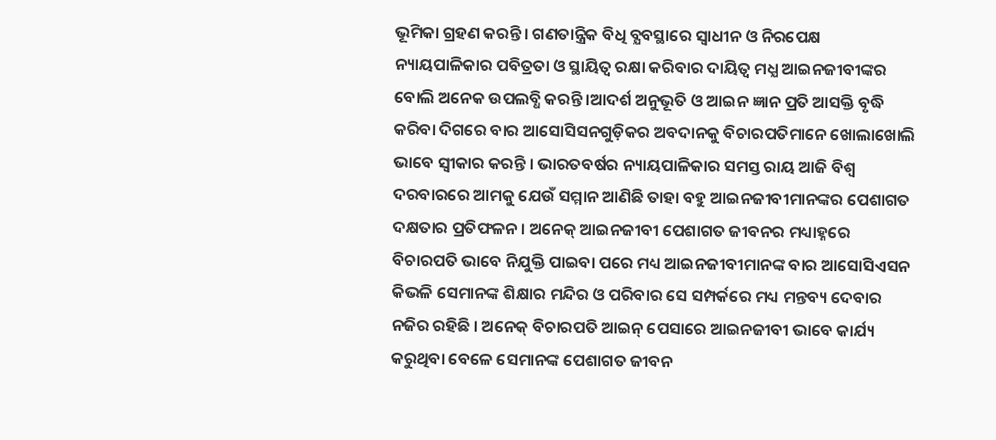ଭୂମିକା ଗ୍ରହଣ କରନ୍ତି । ଗଣତାନ୍ତ୍ରିକ ବିଧି ବ୍ଯବସ୍ଥାରେ ସ୍ଵାଧୀନ ଓ ନିରପେକ୍ଷ ନ୍ୟାୟପାଳିକାର ପବିତ୍ରତା ଓ ସ୍ଥାୟିତ୍ଵ ରକ୍ଷା କରିବାର ଦାୟିତ୍ଵ ମଧ୍ଯ ଆଇନଜୀବୀଙ୍କର ବୋଲି ଅନେକ ଉପଲବ୍ଧି କରନ୍ତି ।ଆଦର୍ଶ ଅନୁଭୂତି ଓ ଆଇନ ଜ୍ଞାନ ପ୍ରତି ଆସକ୍ତି ବୃଦ୍ଧି କରିବା ଦିଗରେ ବାର ଆସୋସିସନଗୁଡ଼ିକର ଅବଦାନକୁ ବିଚାରପତିମାନେ ଖୋଲାଖୋଲି ଭାବେ ସ୍ୱୀକାର କରନ୍ତି । ଭାରତବର୍ଷର ନ୍ୟାୟପାଳିକାର ସମସ୍ତ ରାୟ ଆଜି ବିଶ୍ଵ ଦରବାରରେ ଆମକୁ ଯେଉଁ ସମ୍ମାନ ଆଣିଛି ତାହା ବହୁ ଆଇନଜୀବୀମାନଙ୍କର ପେଶାଗତ ଦକ୍ଷତାର ପ୍ରତିଫଳନ । ଅନେକ୍ ଆଇନଜୀବୀ ପେଶାଗତ ଜୀବନର ମଧ୍ୟାହ୍ନରେ ବିଚାରପତି ଭାବେ ନିଯୁକ୍ତି ପାଇବା ପରେ ମଧ୍ୟ ଆଇନଜୀବୀମାନଙ୍କ ବାର ଆସୋସିଏସନ କିଭଳି ସେମାନଙ୍କ ଶିକ୍ଷାର ମନ୍ଦିର ଓ ପରିବାର ସେ ସମ୍ପର୍କରେ ମଧ୍ୟ ମନ୍ତବ୍ୟ ଦେବାର ନଜିର ରହିଛି । ଅନେକ୍ ବିଚାରପତି ଆଇନ୍ ପେସାରେ ଆଇନଜୀବୀ ଭାବେ କାର୍ଯ୍ୟ କରୁଥିବା ବେଳେ ସେମାନଙ୍କ ପେଶାଗତ ଜୀବନ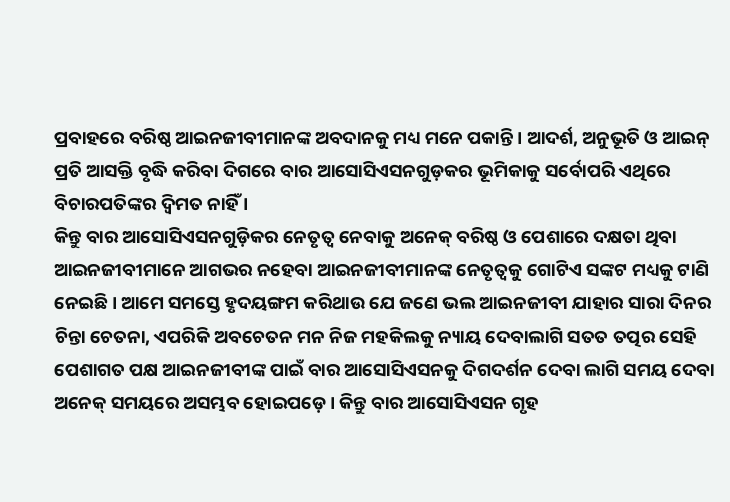ପ୍ରବାହରେ ବରିଷ୍ଠ ଆଇନଜୀବୀମାନଙ୍କ ଅବଦାନକୁ ମଧ୍ୟ ମନେ ପକାନ୍ତି । ଆଦର୍ଶ, ଅନୁଭୂତି ଓ ଆଇନ୍ ପ୍ରତି ଆସକ୍ତି ବୃଦ୍ଧି କରିବା ଦିଗରେ ବାର ଆସୋସିଏସନଗୁଡ଼କର ଭୂମିକାକୁ ସର୍ବୋପରି ଏଥିରେ ବିଚାରପତିଙ୍କର ଦ୍ୱିମତ ନାହିଁ ।
କିନ୍ତୁ ବାର ଆସୋସିଏସନଗୁଡ଼ିକର ନେତୃତ୍ୱ ନେବାକୁ ଅନେକ୍ ବରିଷ୍ଠ ଓ ପେଶାରେ ଦକ୍ଷତା ଥିବା ଆଇନଜୀବୀମାନେ ଆଗଭର ନହେବା ଆଇନଜୀବୀମାନଙ୍କ ନେତୃତ୍ୱକୁ ଗୋଟିଏ ସଙ୍କଟ ମଧ୍ୟକୁ ଟାଣି ନେଇଛି । ଆମେ ସମସ୍ତେ ହୃଦୟଙ୍ଗମ କରିଥାଉ ଯେ ଜଣେ ଭଲ ଆଇନଜୀବୀ ଯାହାର ସାରା ଦିନର ଚିନ୍ତା ଚେତନା, ଏପରିକି ଅବଚେତନ ମନ ନିଜ ମହକିଲକୁ ନ୍ୟାୟ ଦେବାଲାଗି ସତତ ତତ୍ପର ସେହି ପେଶାଗତ ପକ୍ଷ ଆଇନଜୀବୀଙ୍କ ପାଇଁ ବାର ଆସୋସିଏସନକୁ ଦିଗଦର୍ଶନ ଦେବା ଲାଗି ସମୟ ଦେବା ଅନେକ୍ ସମୟରେ ଅସମ୍ଭବ ହୋଇପଡ଼େ । କିନ୍ତୁ ବାର ଆସୋସିଏସନ ଗୃହ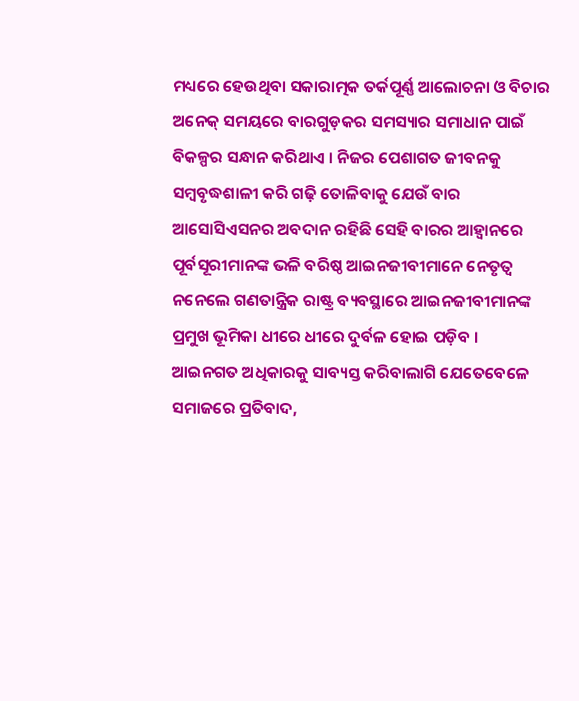ମଧ୍ୟରେ ହେଉଥିବା ସକାରାତ୍ମକ ତର୍କପୂର୍ଣ୍ଣ ଆଲୋଚନା ଓ ବିଚାର ଅନେକ୍ ସମୟରେ ବାରଗୁଡ଼କର ସମସ୍ୟାର ସମାଧାନ ପାଇଁ ବିକଳ୍ପର ସନ୍ଧାନ କରିଥାଏ । ନିଜର ପେଶାଗତ ଜୀବନକୁ ସମ୍ୱବୃଦ୍ଧଶାଳୀ କରି ଗଢ଼ି ତୋଳିବାକୁ ଯେଉଁ ବାର ଆସୋସିଏସନର ଅବଦାନ ରହିଛି ସେହି ବାରର ଆହ୍ଵାନରେ ପୂର୍ବସୂରୀମାନଙ୍କ ଭଳି ବରିଷ୍ଠ ଆଇନଜୀବୀମାନେ ନେତୃତ୍ୱ ନନେଲେ ଗଣତାନ୍ତ୍ରିକ ରାଷ୍ଟ୍ର ବ୍ୟବସ୍ଥାରେ ଆଇନଜୀବୀମାନଙ୍କ ପ୍ରମୁଖ ଭୂମିକା ଧୀରେ ଧୀରେ ଦୁର୍ବଳ ହୋଇ ପଡ଼ିବ ।
ଆଇନଗତ ଅଧିକାରକୁ ସାବ୍ୟସ୍ତ କରିବାଲାଗି ଯେତେବେଳେ ସମାଜରେ ପ୍ରତିବାଦ,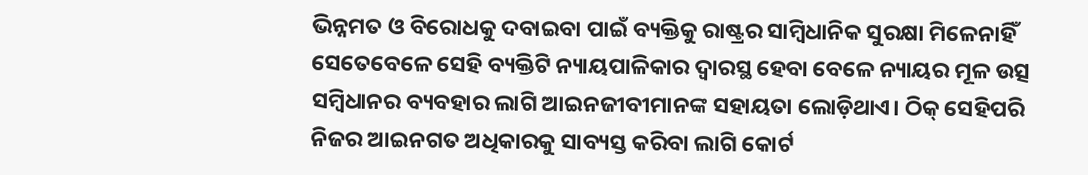ଭିନ୍ନମତ ଓ ବିରୋଧକୁ ଦବାଇବା ପାଇଁ ବ୍ୟକ୍ତିକୁ ରାଷ୍ଟ୍ରର ସାମ୍ବିଧାନିକ ସୁରକ୍ଷା ମିଳେନାହିଁ ସେତେବେଳେ ସେହି ବ୍ୟକ୍ତିଟି ନ୍ୟାୟପାଳିକାର ଦ୍ୱାରସ୍ଥ ହେବା ବେଳେ ନ୍ୟାୟର ମୂଳ ଉତ୍ସ ସମ୍ବିଧାନର ବ୍ୟବହାର ଲାଗି ଆଇନଜୀବୀମାନଙ୍କ ସହାୟତା ଲୋଡ଼ିଥାଏ। ଠିକ୍ ସେହିପରି ନିଜର ଆଇନଗତ ଅଧିକାରକୁ ସାବ୍ୟସ୍ତ କରିବା ଲାଗି କୋର୍ଟ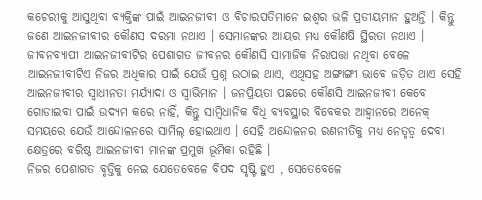କଚେରୀକୁ ଆସୁଥିବା ବ୍ୟକ୍ତିଙ୍କ ପାଇଁ ଆଇନଜୀବୀ ଓ ବିଚାରପତିମାନେ ଇଶ୍ଵର ଭଳି ପ୍ରତୀୟମାନ ହୁଅନ୍ତି । କିନ୍ତୁ ଜଣେ ଆଇନଜୀବୀର କୌଣସ ଦରମା ନଥାଏ । ସେମାନଙ୍କର ଆୟର ମଧ୍ୟ କୌଣଷି ସ୍ଥିରତା ନଥାଏ । ଜୀବନବ୍ୟାପୀ ଆଇନଜୀବୀଟିର ପେଶାଗତ ଜୀବନର କୌଣସି ସାମାଜିକ ନିରାପତ୍ତା ନଥିବା ବେଳେ ଆଇନଜୀବୀଟିଏ ନିଜର ଅଧିକାର ପାଇଁ ଯେଉଁ ପ୍ରଶ୍ନ ଉଠାଇ ଥାଏ, ଏଥିସହ ଅଙ୍ଗାଙ୍ଗୀ ଭାବେ ଜଡ଼ିତ ଥାଏ ସେହି ଆଇନଜୀବୀର ସ୍ଵାଧୀନତା ମର୍ଯ୍ୟାଦା ଓ ସ୍ୱାଭିମାନ । ଜନପ୍ରିୟତା ପଛରେ କୌଣସି ଆଇନଜୀବୀ କେବେ ଗୋଡାଇବା ପାଇଁ ଉଦ୍ୟମ କରେ ନାହିଁ, କିନ୍ତୁ ସାମ୍ବିଧାନିକ ବିଧି ବ୍ୟବସ୍ଥାର ବିବେକର ଆହ୍ଵାନରେ ଅନେକ୍ ସମୟରେ ଯେଉଁ ଆନ୍ଦୋଳନରେ ସାମିଲ୍ ହୋଇଥାଏ । ସେହି ଅନ୍ଦୋଳନର ରଣନୀତିକୁ ମଧ୍ୟ ନେତୃତ୍ୱ ଦେବା କ୍ଷେତ୍ରରେ ବରିଷ୍ଠ ଆଇନଜୀବୀ ମାନଙ୍କ ପ୍ରମୁଖ ଭୂମିକା ରହିଛି ।
ନିଜର ପେଶାଗତ ବୃତ୍ତିକୁ ନେଇ ଯେତେବେଳେ ବିପଦ ସୃଷ୍ଟି ହୁଏ , ସେତେବେଳେ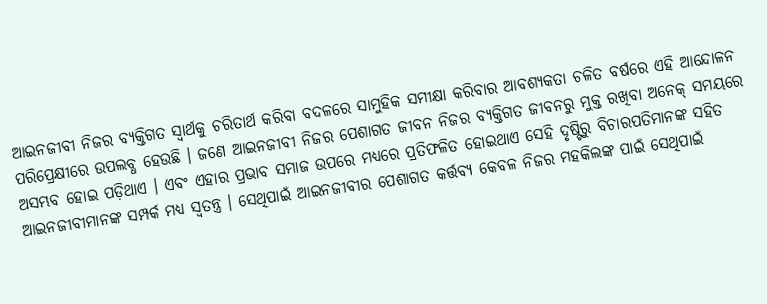ଆଇନଜୀବୀ ନିଜର ବ୍ୟକ୍ତିଗତ ସ୍ୱାର୍ଥକୁ ଚରିତାର୍ଥ କରିବା ବଦଳରେ ସାମୁହିକ ସମୀକ୍ଷା କରିବାର ଆବଶ୍ୟକତା ଚଳିତ ବର୍ଷରେ ଏହି ଆନ୍ଦୋଳନ ପରିପ୍ରେକ୍ଷୀରେ ଉପଲବ୍ଧ ହେଉଛି । ଜଣେ ଆଇନଜୀବୀ ନିଜର ପେଶାଗତ ଜୀବନ ନିଜର ବ୍ୟକ୍ତିଗତ ଜୀବନରୁ ମୁକ୍ତ ରଖିବା ଅନେକ୍ ସମୟରେ ଅସମ୍ଭବ ହୋଇ ପଡ଼ିଥାଏ । ଏବଂ ଏହାର ପ୍ରଭାବ ସମାଜ ଉପରେ ମଧ୍ୟରେ ପ୍ରତିଫଳିତ ହୋଇଥାଏ ସେହି ଦୃଷ୍ଟିରୁ ବିଚାରପତିମାନଙ୍କ ସହିତ ଆଇନଜୀବୀମାନଙ୍କ ସମ୍ପର୍କ ମଧ୍ୟ ସ୍ଵତନ୍ତ୍ର । ସେଥିପାଇଁ ଆଇନଜୀବୀର ପେଶାଗତ କର୍ତ୍ତବ୍ୟ କେବଳ ନିଜର ମହକିଲଙ୍କ ପାଇଁ ସେଥିପାଇଁ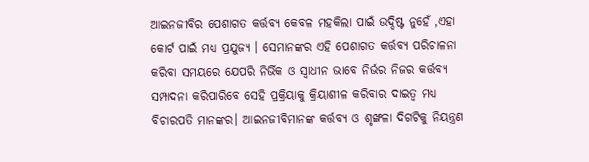ଆଇନଜୀବିର ପେଶାଗତ କର୍ତ୍ତବ୍ୟ କେବଳ ମହକିଲା ପାଇଁ ଉଦ୍ଦିଷ୍ଟ ନୁହେଁ ,ଏହା କୋର୍ଟ ପାଇଁ ମଧ୍ୟ ପ୍ରଯୁଜ୍ୟ । ସେମାନଙ୍କର ଏହି ପେଶାଗତ କର୍ତ୍ତବ୍ୟ ପରିଚାଳନା କରିବା ସମୟରେ ଯେପରି ନିର୍ଭିକ ଓ ସ୍ୱାଧୀନ ଭାବେ ନିର୍ଭର ନିଜର କର୍ତ୍ତବ୍ୟ ସମ୍ପାଦନା କରିପାରିବେ ସେହି ପ୍ରକ୍ରିୟାକୁ କ୍ରିୟାଶୀଳ କରିବାର ଦାଇତ୍ୱ ମଧ୍ୟ ବିଚାରପତି ମାନଙ୍କର। ଆଇନଜୀବିମାନଙ୍କ କର୍ତ୍ତବ୍ୟ ଓ ଶୃଙ୍ଖଳା ଦିଗଟିକୁ ନିୟନ୍ତ୍ରଣ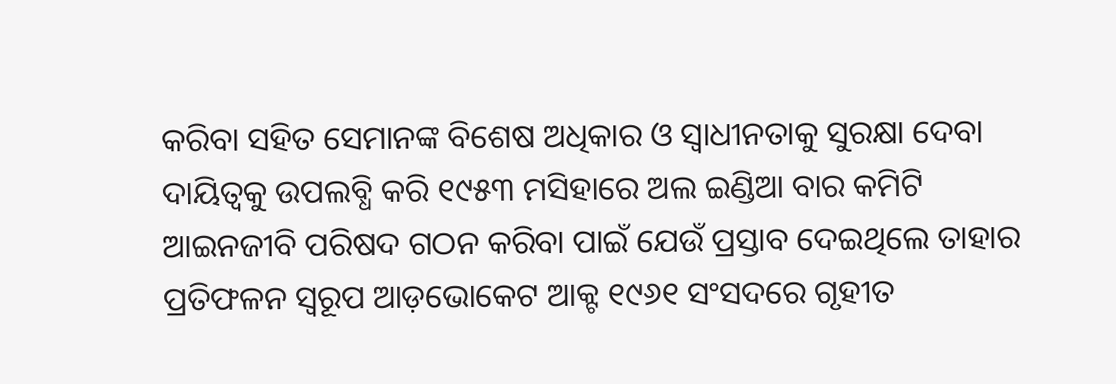କରିବା ସହିତ ସେମାନଙ୍କ ବିଶେଷ ଅଧିକାର ଓ ସ୍ୱାଧୀନତାକୁ ସୁରକ୍ଷା ଦେବା ଦାୟିତ୍ୱକୁ ଉପଲବ୍ଧି କରି ୧୯୫୩ ମସିହାରେ ଅଲ ଇଣ୍ଡିଆ ବାର କମିଟି ଆଇନଜୀବି ପରିଷଦ ଗଠନ କରିବା ପାଇଁ ଯେଉଁ ପ୍ରସ୍ତାବ ଦେଇଥିଲେ ତାହାର ପ୍ରତିଫଳନ ସ୍ୱରୂପ ଆଡ଼ଭୋକେଟ ଆକ୍ଟ ୧୯୬୧ ସଂସଦରେ ଗୃହୀତ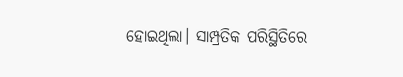ହୋଇଥିଲା। ସାମ୍ପ୍ରତିକ ପରିସ୍ଥିତିରେ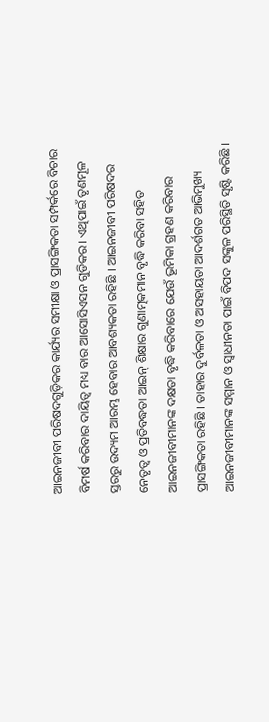ଆଇନଜୀବୀ ପରିଷଦଗୁଡ଼ିକର କାର୍ଯ୍ୟର ସମୀକ୍ଷା ଓ ପ୍ରାସଙ୍ଗିକତା ସମ୍ପର୍କରେ ବିଚାର ବିମର୍ଷ କରିବାର ଦାୟିତ୍ୱ ମଧ୍ୟ ବାର ଆସୋସିଏସନ ଗୁଡିକର। ଏଥିପାଇଁ ତୃଣମୂଳ ସ୍ତରରୁ ଉଦ୍ୟମ ଆରମ୍ଭ ହେବାର ଆବଶ୍ୟକତା ରହିଛି । ଆଇନଜୀବୀ ପରିଷଦର ନେତୃତ୍ୱ ଓ ପ୍ରତିବଦ୍ଧତା ଆଇନ୍ ଶିକ୍ଷାର ଗୁଣାତ୍ମକମାନ ବୃଦ୍ଧି କରିବା ସହିତ ଆଇନଜୀବୀମାନଙ୍କ ଦକ୍ଷତା ବୃଦ୍ଧି କରିବାରେ ଯେଉଁ ଭୂମିକା ଗ୍ରହଣ କରିବାର ପ୍ରାସଙ୍ଗିକତା ରହିଛି । ତାହାର ଦୁର୍ବଳତା ଓ ଅସହାୟତା ଆଦର୍ଶଗତ ଆଭିମୁଖ୍ୟ ଆଇନଜୀବୀମାନଙ୍କ ସମ୍ମାନ ଓ ସ୍ଵାଧୀନତା ପାଇଁ ବିପଦ ସଙ୍କୁଳ ପରିସ୍ଥିତି ସୃଷ୍ଟି କରିଛି ।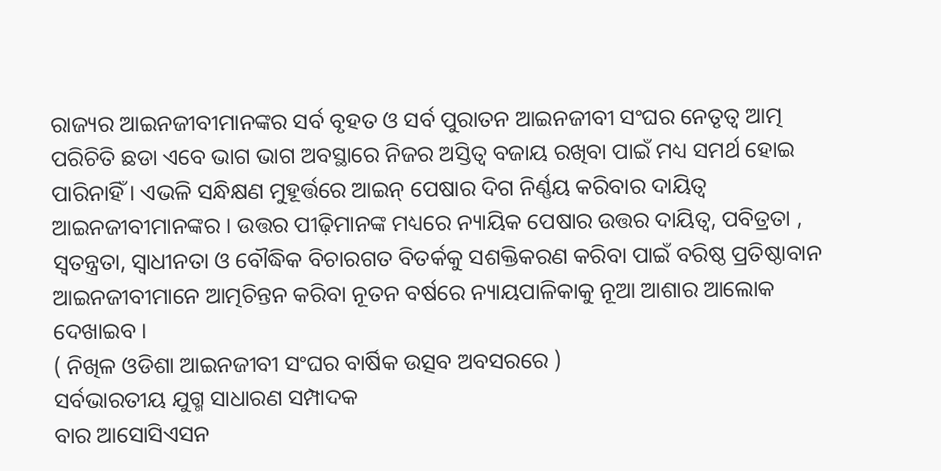ରାଜ୍ୟର ଆଇନଜୀବୀମାନଙ୍କର ସର୍ବ ବୃହତ ଓ ସର୍ବ ପୁରାତନ ଆଇନଜୀବୀ ସଂଘର ନେତୃତ୍ୱ ଆତ୍ମ ପରିଚିତି ଛଡା ଏବେ ଭାଗ ଭାଗ ଅବସ୍ଥାରେ ନିଜର ଅସ୍ତିତ୍ଵ ବଜାୟ ରଖିବା ପାଇଁ ମଧ୍ୟ ସମର୍ଥ ହୋଇ ପାରିନାହିଁ । ଏଭଳି ସନ୍ଧିକ୍ଷଣ ମୁହୂର୍ତ୍ତରେ ଆଇନ୍ ପେଷାର ଦିଗ ନିର୍ଣ୍ଣୟ କରିବାର ଦାୟିତ୍ଵ ଆଇନଜୀବୀମାନଙ୍କର । ଉତ୍ତର ପୀଢ଼ିମାନଙ୍କ ମଧ୍ୟରେ ନ୍ୟାୟିକ ପେଷାର ଉତ୍ତର ଦାୟିତ୍ୱ, ପବିତ୍ରତା , ସ୍ଵତନ୍ତ୍ରତା, ସ୍ଵାଧୀନତା ଓ ବୌଦ୍ଧିକ ବିଚାରଗତ ବିତର୍କକୁ ସଶକ୍ତିକରଣ କରିବା ପାଇଁ ବରିଷ୍ଠ ପ୍ରତିଷ୍ଠାବାନ ଆଇନଜୀବୀମାନେ ଆତ୍ମଚିନ୍ତନ କରିବା ନୂତନ ବର୍ଷରେ ନ୍ୟାୟପାଳିକାକୁ ନୂଆ ଆଶାର ଆଲୋକ ଦେଖାଇବ ।
( ନିଖିଳ ଓଡିଶା ଆଇନଜୀବୀ ସଂଘର ବାର୍ଷିକ ଉତ୍ସବ ଅବସରରେ )
ସର୍ବଭାରତୀୟ ଯୁଗ୍ମ ସାଧାରଣ ସମ୍ପାଦକ
ବାର ଆସୋସିଏସନ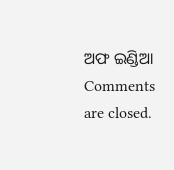ଅଫ ଇଣ୍ଡିଆ
Comments are closed.